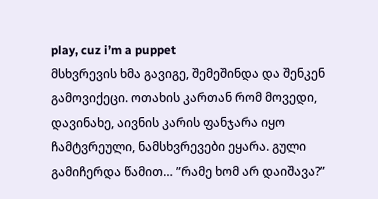play, cuz i’m a puppet
მსხვრევის ხმა გავიგე, შემეშინდა და შენკენ გამოვიქეცი. ოთახის კართან რომ მოვედი, დავინახე, აივნის კარის ფანჯარა იყო ჩამტვრეული, ნამსხვრევები ეყარა. გული გამიჩერდა წამით… ”რამე ხომ არ დაიშავა?”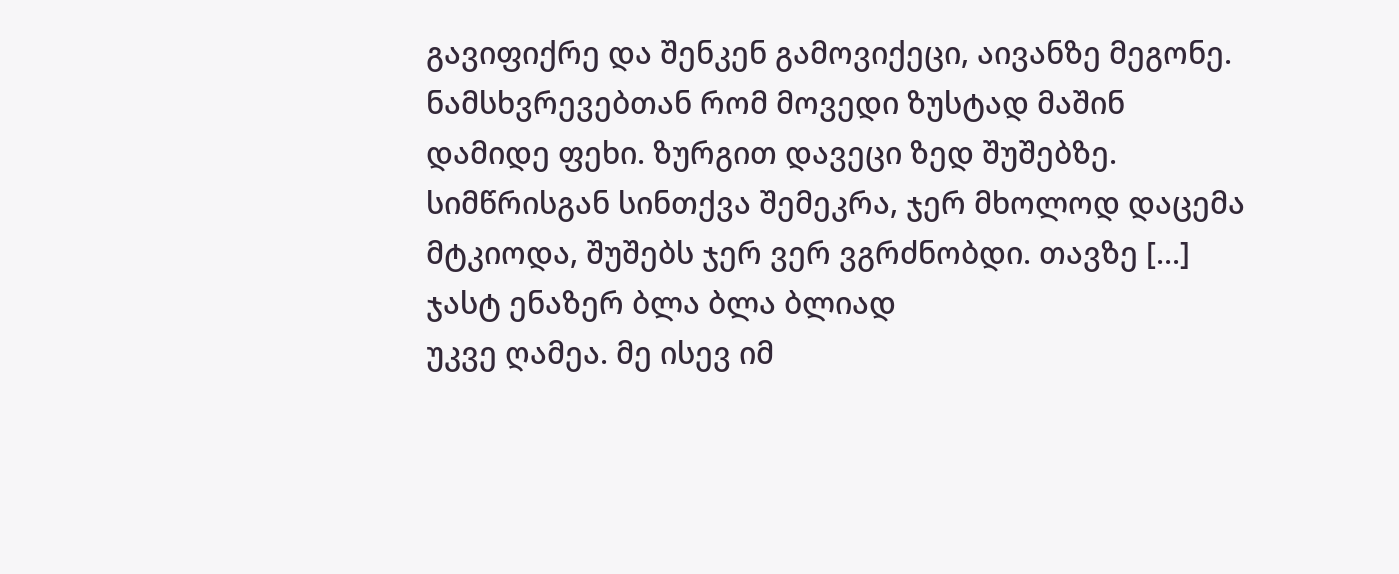გავიფიქრე და შენკენ გამოვიქეცი, აივანზე მეგონე. ნამსხვრევებთან რომ მოვედი ზუსტად მაშინ დამიდე ფეხი. ზურგით დავეცი ზედ შუშებზე. სიმწრისგან სინთქვა შემეკრა, ჯერ მხოლოდ დაცემა მტკიოდა, შუშებს ჯერ ვერ ვგრძნობდი. თავზე [...]
ჯასტ ენაზერ ბლა ბლა ბლიად
უკვე ღამეა. მე ისევ იმ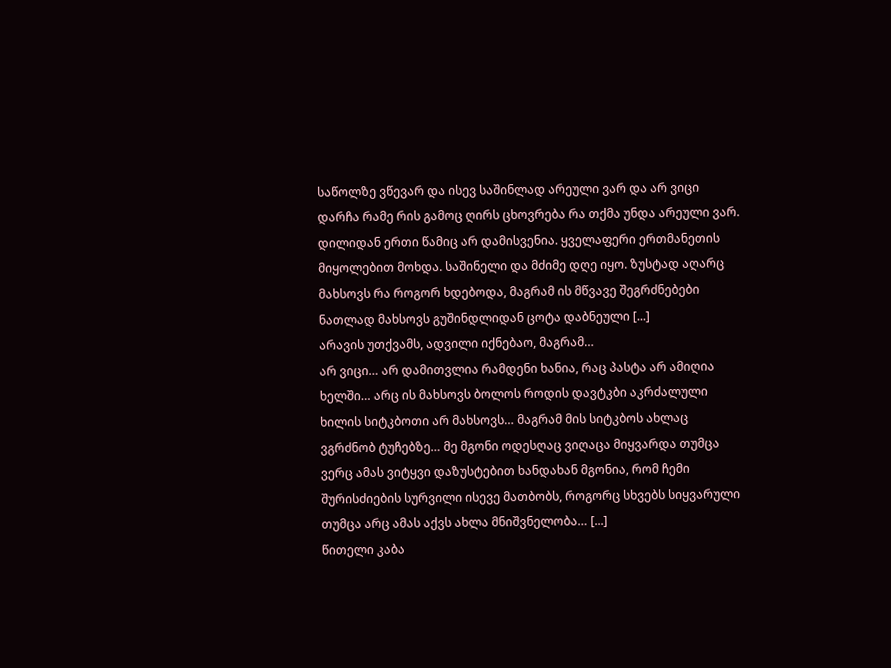საწოლზე ვწევარ და ისევ საშინლად არეული ვარ და არ ვიცი დარჩა რამე რის გამოც ღირს ცხოვრება რა თქმა უნდა არეული ვარ. დილიდან ერთი წამიც არ დამისვენია. ყველაფერი ერთმანეთის მიყოლებით მოხდა. საშინელი და მძიმე დღე იყო. ზუსტად აღარც მახსოვს რა როგორ ხდებოდა, მაგრამ ის მწვავე შეგრძნებები ნათლად მახსოვს გუშინდლიდან ცოტა დაბნეული [...]
არავის უთქვამს, ადვილი იქნებაო, მაგრამ…
არ ვიცი… არ დამითვლია რამდენი ხანია, რაც პასტა არ ამიღია ხელში… არც ის მახსოვს ბოლოს როდის დავტკბი აკრძალული ხილის სიტკბოთი არ მახსოვს… მაგრამ მის სიტკბოს ახლაც ვგრძნობ ტუჩებზე… მე მგონი ოდესღაც ვიღაცა მიყვარდა თუმცა ვერც ამას ვიტყვი დაზუსტებით ხანდახან მგონია, რომ ჩემი შურისძიების სურვილი ისევე მათბობს, როგორც სხვებს სიყვარული თუმცა არც ამას აქვს ახლა მნიშვნელობა… [...]
წითელი კაბა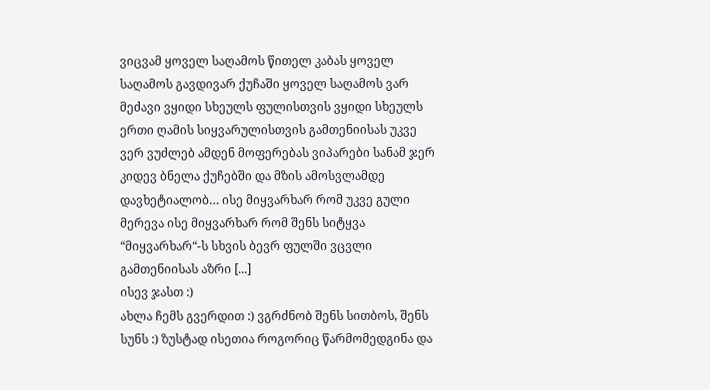ვიცვამ ყოველ საღამოს წითელ კაბას ყოველ საღამოს გავდივარ ქუჩაში ყოველ საღამოს ვარ მეძავი ვყიდი სხეულს ფულისთვის ვყიდი სხეულს ერთი ღამის სიყვარულისთვის გამთენიისას უკვე ვერ ვუძლებ ამდენ მოფერებას ვიპარები სანამ ჯერ კიდევ ბნელა ქუჩებში და მზის ამოსვლამდე დავხეტიალობ… ისე მიყვარხარ რომ უკვე გული მერევა ისე მიყვარხარ რომ შენს სიტყვა “მიყვარხარ“-ს სხვის ბევრ ფულში ვცვლი გამთენიისას აზრი [...]
ისევ ჯასთ :)
ახლა ჩემს გვერდით :) ვგრძნობ შენს სითბოს, შენს სუნს :) ზუსტად ისეთია როგორიც წარმომედგინა და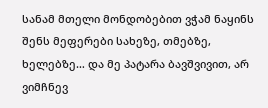სანამ მთელი მონდობებით ვჭამ ნაყინს შენს მეფერები სახეზე, თმებზე, ხელებზე… და მე პატარა ბავშვივით, არ ვიმჩნევ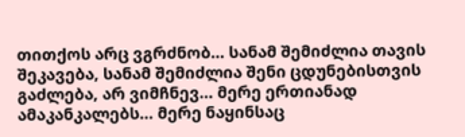თითქოს არც ვგრძნობ… სანამ შემიძლია თავის შეკავება, სანამ შემიძლია შენი ცდუნებისთვის გაძლება, არ ვიმჩნევ… მერე ერთიანად ამაკანკალებს… მერე ნაყინსაც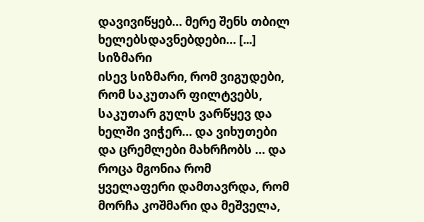დავივიწყებ… მერე შენს თბილ ხელებსდავნებდები… [...]
სიზმარი
ისევ სიზმარი, რომ ვიგუდები, რომ საკუთარ ფილტვებს, საკუთარ გულს ვარწყევ და ხელში ვიჭერ… და ვიხუთები და ცრემლები მახრჩობს … და როცა მგონია რომ ყველაფერი დამთავრდა, რომ მორჩა კოშმარი და მეშველა,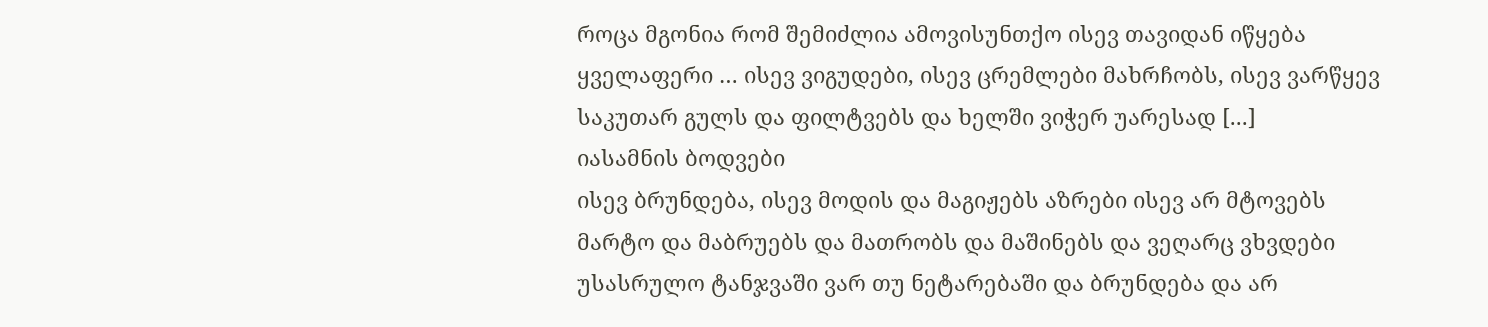როცა მგონია რომ შემიძლია ამოვისუნთქო ისევ თავიდან იწყება ყველაფერი … ისევ ვიგუდები, ისევ ცრემლები მახრჩობს, ისევ ვარწყევ საკუთარ გულს და ფილტვებს და ხელში ვიჭერ უარესად [...]
იასამნის ბოდვები
ისევ ბრუნდება, ისევ მოდის და მაგიჟებს აზრები ისევ არ მტოვებს მარტო და მაბრუებს და მათრობს და მაშინებს და ვეღარც ვხვდები უსასრულო ტანჯვაში ვარ თუ ნეტარებაში და ბრუნდება და არ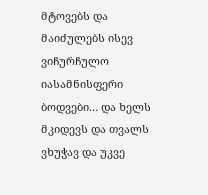მტოვებს და მაიძულებს ისევ ვიჩურჩულო იასამნისფერი ბოდვები… და ხელს მკიდევს და თვალს ვხუჭავ და უკვე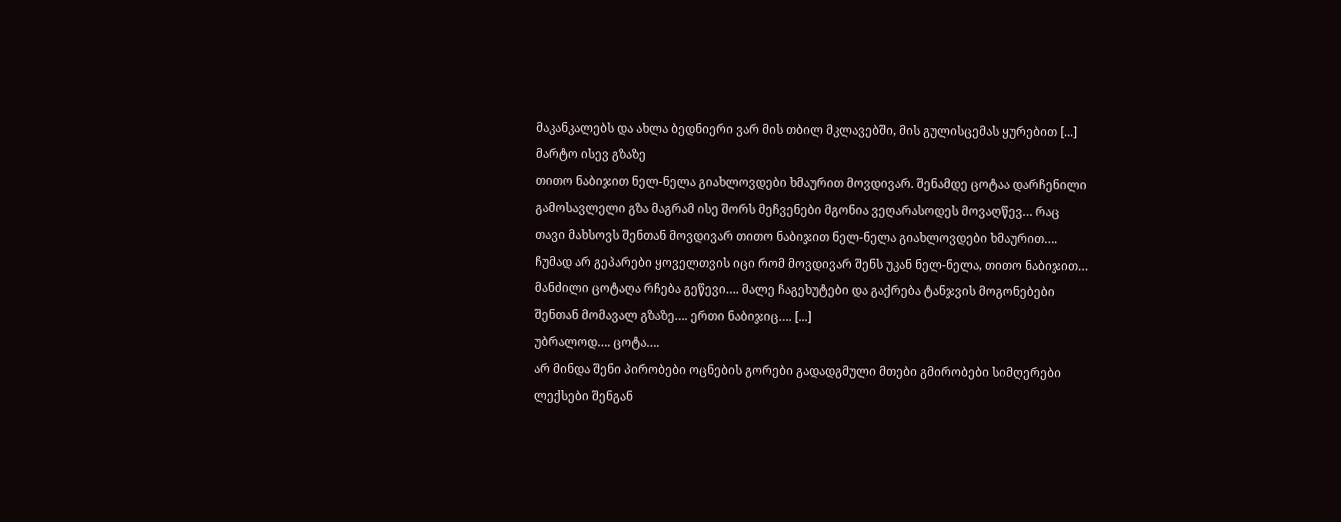მაკანკალებს და ახლა ბედნიერი ვარ მის თბილ მკლავებში, მის გულისცემას ყურებით [...]
მარტო ისევ გზაზე
თითო ნაბიჯით ნელ-ნელა გიახლოვდები ხმაურით მოვდივარ. შენამდე ცოტაა დარჩენილი გამოსავლელი გზა მაგრამ ისე შორს მეჩვენები მგონია ვეღარასოდეს მოვაღწევ… რაც თავი მახსოვს შენთან მოვდივარ თითო ნაბიჯით ნელ-ნელა გიახლოვდები ხმაურით…. ჩუმად არ გეპარები ყოველთვის იცი რომ მოვდივარ შენს უკან ნელ-ნელა, თითო ნაბიჯით… მანძილი ცოტაღა რჩება გეწევი…. მალე ჩაგეხუტები და გაქრება ტანჯვის მოგონებები შენთან მომავალ გზაზე…. ერთი ნაბიჯიც…. [...]
უბრალოდ…. ცოტა….
არ მინდა შენი პირობები ოცნების გორები გადადგმული მთები გმირობები სიმღერები ლექსები შენგან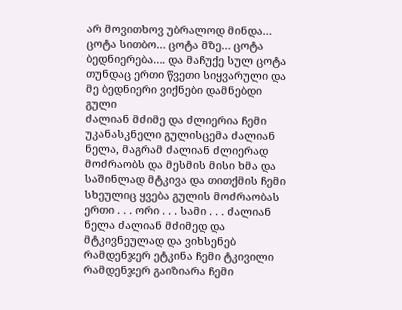არ მოვითხოვ უბრალოდ მინდა… ცოტა სითბო… ცოტა მზე… ცოტა ბედნიერება…. და მაჩუქე სულ ცოტა თუნდაც ერთი წვეთი სიყვარული და მე ბედნიერი ვიქნები დამნებდი
გული
ძალიან მძიმე და ძლიერია ჩემი უკანასკნელი გულისცემა ძალიან ნელა, მაგრამ ძალიან ძლიერად მოძრაობს და მესმის მისი ხმა და საშინლად მტკივა და თითქმის ჩემი სხეულიც ყვება გულის მოძრაობას ერთი . . . ორი . . . სამი . . . ძალიან ნელა ძალიან მძიმედ და მტკივნეულად და ვიხსენებ რამდენჯერ ეტკინა ჩემი ტკივილი რამდენჯერ გაიზიარა ჩემი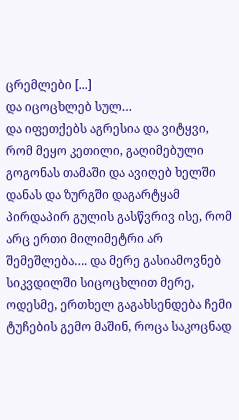ცრემლები [...]
და იცოცხლებ სულ…
და იფეთქებს აგრესია და ვიტყვი, რომ მეყო კეთილი, გაღიმებული გოგონას თამაში და ავიღებ ხელში დანას და ზურგში დაგარტყამ პირდაპირ გულის გასწვრივ ისე, რომ არც ერთი მილიმეტრი არ შემეშლება…. და მერე გასიამოვნებ სიკვდილში სიცოცხლით მერე, ოდესმე, ერთხელ გაგახსენდება ჩემი ტუჩების გემო მაშინ, როცა საკოცნად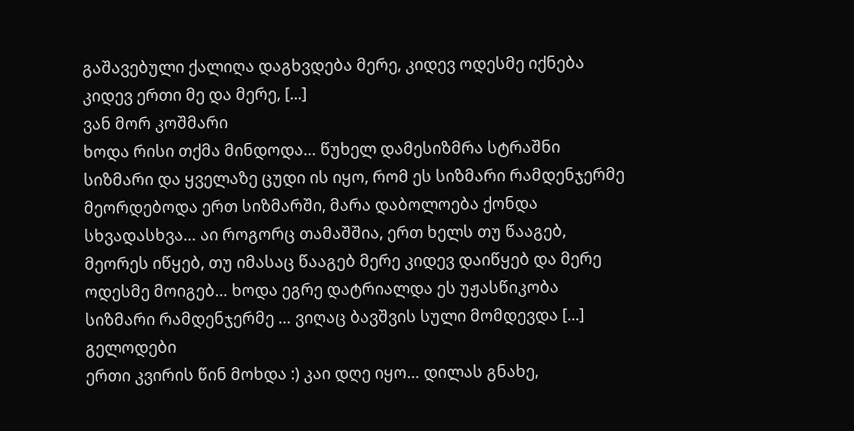გაშავებული ქალიღა დაგხვდება მერე, კიდევ ოდესმე იქნება კიდევ ერთი მე და მერე, [...]
ვან მორ კოშმარი
ხოდა რისი თქმა მინდოდა… წუხელ დამესიზმრა სტრაშნი სიზმარი და ყველაზე ცუდი ის იყო, რომ ეს სიზმარი რამდენჯერმე მეორდებოდა ერთ სიზმარში, მარა დაბოლოება ქონდა სხვადასხვა… აი როგორც თამაშშია, ერთ ხელს თუ წააგებ, მეორეს იწყებ, თუ იმასაც წააგებ მერე კიდევ დაიწყებ და მერე ოდესმე მოიგებ… ხოდა ეგრე დატრიალდა ეს უჟასწიკობა სიზმარი რამდენჯერმე … ვიღაც ბავშვის სული მომდევდა [...]
გელოდები
ერთი კვირის წინ მოხდა :) კაი დღე იყო… დილას გნახე,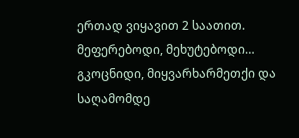ერთად ვიყავით 2 საათით. მეფერებოდი, მეხუტებოდი… გკოცნიდი, მიყვარხარმეთქი და საღამომდე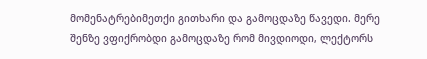მომენატრებიმეთქი გითხარი და გამოცდაზე წავედი. მერე შენზე ვფიქრობდი გამოცდაზე რომ მივდიოდი, ლექტორს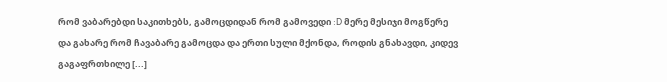რომ ვაბარებდი საკითხებს, გამოცდიდან რომ გამოვედი :D მერე მესიჯი მოგწერე და გახარე რომ ჩავაბარე გამოცდა და ერთი სული მქონდა, როდის გნახავდი, კიდევ გაგაფრთხილე [...]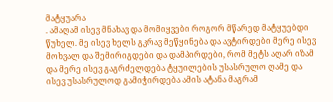მატყუარა
. ამაღამ ისევ მნახავ და მომიყვები როგორ მწარედ მატყუებდი წუხელ. მე ისევ ხელს გკრავ მეწყინება და ავტირდები მერე ისევ მოხვალ და შემირიგდები და დამპირდები, რომ მეტს აღარ იზამ და მერე ისევ გაგრძელდება ტყუილების უსასრულო ღამე და ისევ უსასრულოდ გამიჭირდება ამის ატანა მაგრამ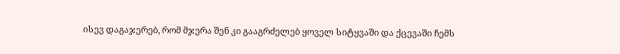ისევ დაგაჯერებ, რომ მჯერა შენ კი გააგრძელებ ყოველ სიტყვაში და ქცევაში ჩემს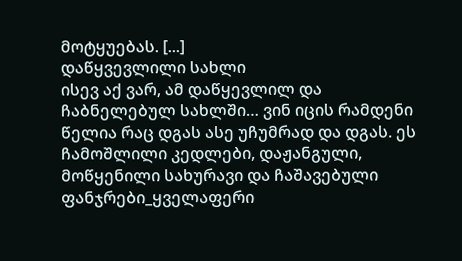მოტყუებას. [...]
დაწყვევლილი სახლი
ისევ აქ ვარ, ამ დაწყევლილ და ჩაბნელებულ სახლში… ვინ იცის რამდენი წელია რაც დგას ასე უჩუმრად და დგას. ეს ჩამოშლილი კედლები, დაჟანგული, მოწყენილი სახურავი და ჩაშავებული ფანჯრები_ყველაფერი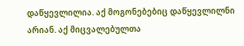დაწყევლილია. აქ მოგონებებიც დაწყევლილნი არიან. აქ მიცვალებულთა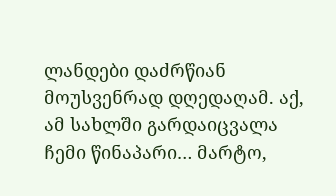ლანდები დაძრწიან მოუსვენრად დღედაღამ. აქ, ამ სახლში გარდაიცვალა ჩემი წინაპარი… მარტო,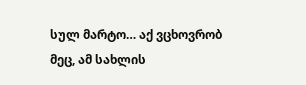სულ მარტო… აქ ვცხოვრობ მეც, ამ სახლის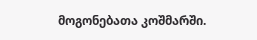მოგონებათა კოშმარში.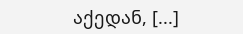აქედან, [...]